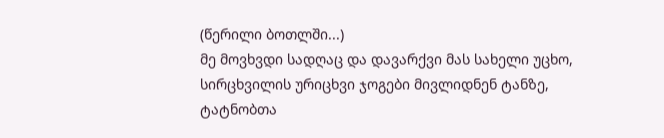(წერილი ბოთლში...)
მე მოვხვდი სადღაც და დავარქვი მას სახელი უცხო, სირცხვილის ურიცხვი ჯოგები მივლიდნენ ტანზე, ტატნობთა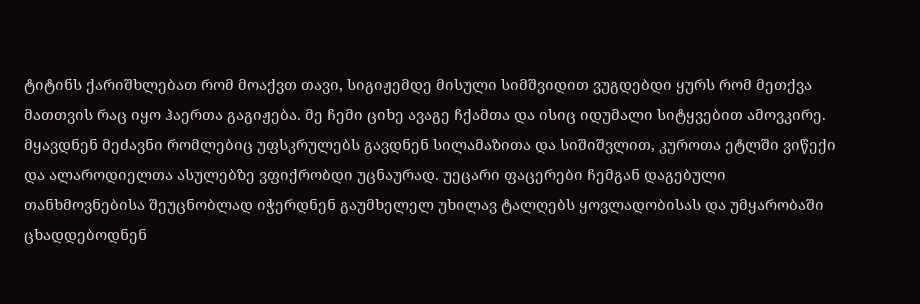ტიტინს ქარიშხლებათ რომ მოაქვთ თავი, სიგიჟემდე მისული სიმშვიდით ვუგდებდი ყურს რომ მეთქვა მათთვის რაც იყო ჰაერთა გაგიჟება. მე ჩემი ციხე ავაგე ჩქამთა და ისიც იდუმალი სიტყვებით ამოვკირე. მყავდნენ მეძავნი რომლებიც უფსკრულებს გავდნენ სილამაზითა და სიშიშვლით, კუროთა ეტლში ვიწექი და ალაროდიელთა ასულებზე ვფიქრობდი უცნაურად. უეცარი ფაცერები ჩემგან დაგებული თანხმოვნებისა შეუცნობლად იჭერდნენ გაუმხელელ უხილავ ტალღებს ყოვლადობისას და უმყარობაში ცხადდებოდნენ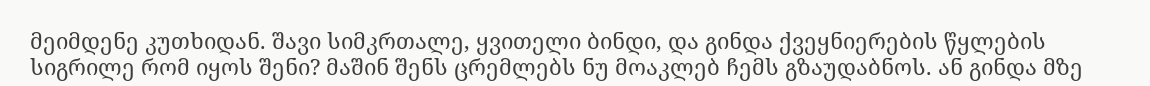მეიმდენე კუთხიდან. შავი სიმკრთალე, ყვითელი ბინდი, და გინდა ქვეყნიერების წყლების სიგრილე რომ იყოს შენი? მაშინ შენს ცრემლებს ნუ მოაკლებ ჩემს გზაუდაბნოს. ან გინდა მზე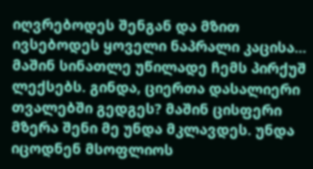იღვრებოდეს შენგან და მზით ივსებოდეს ყოველი ნაპრალი კაცისა... მაშინ სინათლე უწილადე ჩემს პირქუშ ლექსებს. გინდა, ციერთა დასალიერი თვალებში გედგეს? მაშინ ცისფერი მზერა შენი მე უნდა მკლავდეს. უნდა იცოდნენ მსოფლიოს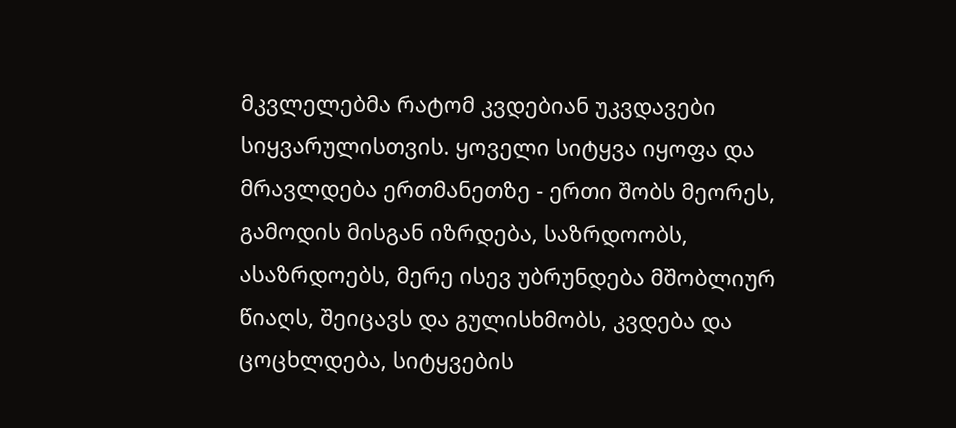მკვლელებმა რატომ კვდებიან უკვდავები სიყვარულისთვის. ყოველი სიტყვა იყოფა და მრავლდება ერთმანეთზე - ერთი შობს მეორეს, გამოდის მისგან იზრდება, საზრდოობს, ასაზრდოებს, მერე ისევ უბრუნდება მშობლიურ წიაღს, შეიცავს და გულისხმობს, კვდება და ცოცხლდება, სიტყვების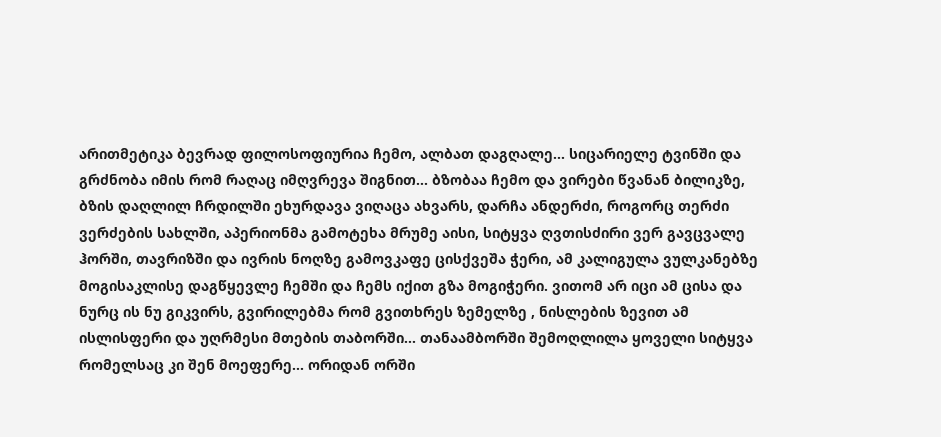არითმეტიკა ბევრად ფილოსოფიურია ჩემო, ალბათ დაგღალე... სიცარიელე ტვინში და გრძნობა იმის რომ რაღაც იმღვრევა შიგნით... ბზობაა ჩემო და ვირები წვანან ბილიკზე, ბზის დაღლილ ჩრდილში ეხურდავა ვიღაცა ახვარს, დარჩა ანდერძი, როგორც თერძი ვერძების სახლში, აპერიონმა გამოტეხა მრუმე აისი, სიტყვა ღვთისძირი ვერ გავცვალე ჰორში, თავრიზში და ივრის ნოღზე გამოვკაფე ცისქვეშა ჭერი, ამ კალიგულა ვულკანებზე მოგისაკლისე დაგწყევლე ჩემში და ჩემს იქით გზა მოგიჭერი. ვითომ არ იცი ამ ცისა და ნურც ის ნუ გიკვირს, გვირილებმა რომ გვითხრეს ზემელზე , ნისლების ზევით ამ ისლისფერი და უღრმესი მთების თაბორში... თანაამბორში შემოღლილა ყოველი სიტყვა რომელსაც კი შენ მოეფერე... ორიდან ორში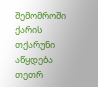შემომროში ქარის თქარუნი აწყდება თეთრ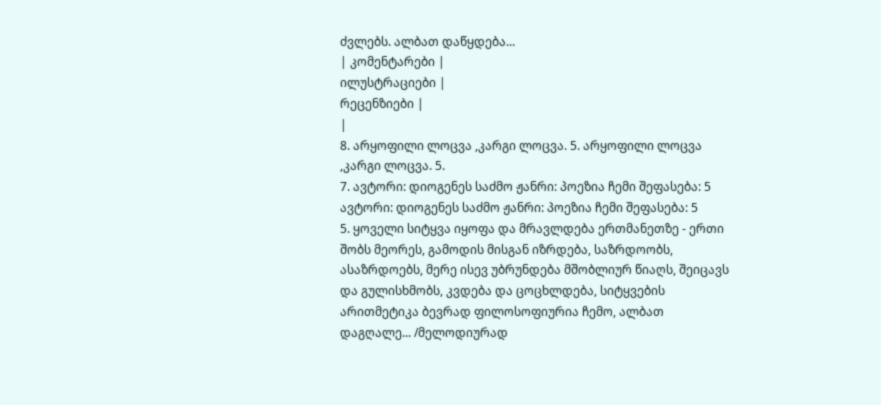ძვლებს. ალბათ დაწყდება...
| კომენტარები |
ილუსტრაციები |
რეცენზიები |
|
8. არყოფილი ლოცვა ,კარგი ლოცვა. 5. არყოფილი ლოცვა ,კარგი ლოცვა. 5.
7. ავტორი: დიოგენეს საძმო ჟანრი: პოეზია ჩემი შეფასება: 5 ავტორი: დიოგენეს საძმო ჟანრი: პოეზია ჩემი შეფასება: 5
5. ყოველი სიტყვა იყოფა და მრავლდება ერთმანეთზე - ერთი შობს მეორეს, გამოდის მისგან იზრდება, საზრდოობს, ასაზრდოებს, მერე ისევ უბრუნდება მშობლიურ წიაღს, შეიცავს და გულისხმობს, კვდება და ცოცხლდება, სიტყვების არითმეტიკა ბევრად ფილოსოფიურია ჩემო, ალბათ დაგღალე... /მელოდიურად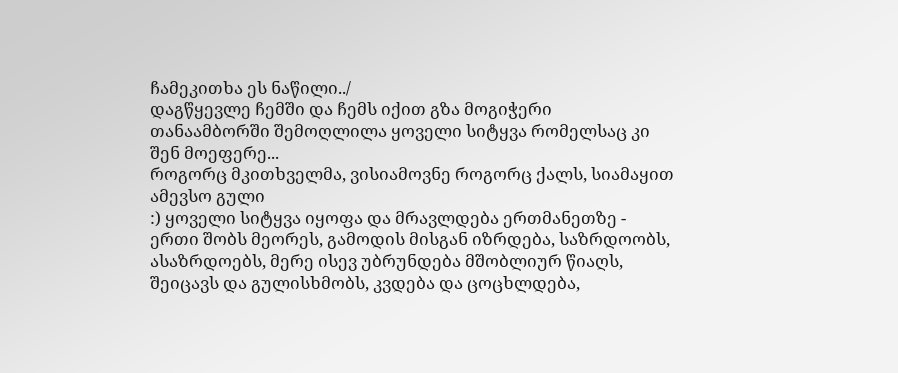ჩამეკითხა ეს ნაწილი../
დაგწყევლე ჩემში და ჩემს იქით გზა მოგიჭერი თანაამბორში შემოღლილა ყოველი სიტყვა რომელსაც კი შენ მოეფერე...
როგორც მკითხველმა, ვისიამოვნე როგორც ქალს, სიამაყით ამევსო გული
:) ყოველი სიტყვა იყოფა და მრავლდება ერთმანეთზე - ერთი შობს მეორეს, გამოდის მისგან იზრდება, საზრდოობს, ასაზრდოებს, მერე ისევ უბრუნდება მშობლიურ წიაღს, შეიცავს და გულისხმობს, კვდება და ცოცხლდება,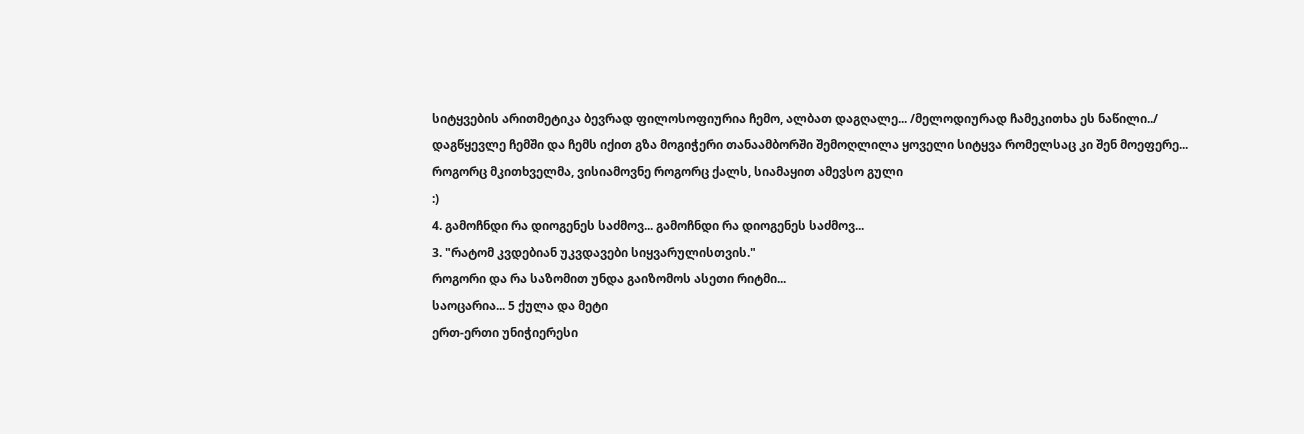სიტყვების არითმეტიკა ბევრად ფილოსოფიურია ჩემო, ალბათ დაგღალე... /მელოდიურად ჩამეკითხა ეს ნაწილი../
დაგწყევლე ჩემში და ჩემს იქით გზა მოგიჭერი თანაამბორში შემოღლილა ყოველი სიტყვა რომელსაც კი შენ მოეფერე...
როგორც მკითხველმა, ვისიამოვნე როგორც ქალს, სიამაყით ამევსო გული
:)
4. გამოჩნდი რა დიოგენეს საძმოვ... გამოჩნდი რა დიოგენეს საძმოვ...
3. "რატომ კვდებიან უკვდავები სიყვარულისთვის."
როგორი და რა საზომით უნდა გაიზომოს ასეთი რიტმი...
საოცარია... 5 ქულა და მეტი
ერთ-ერთი უნიჭიერესი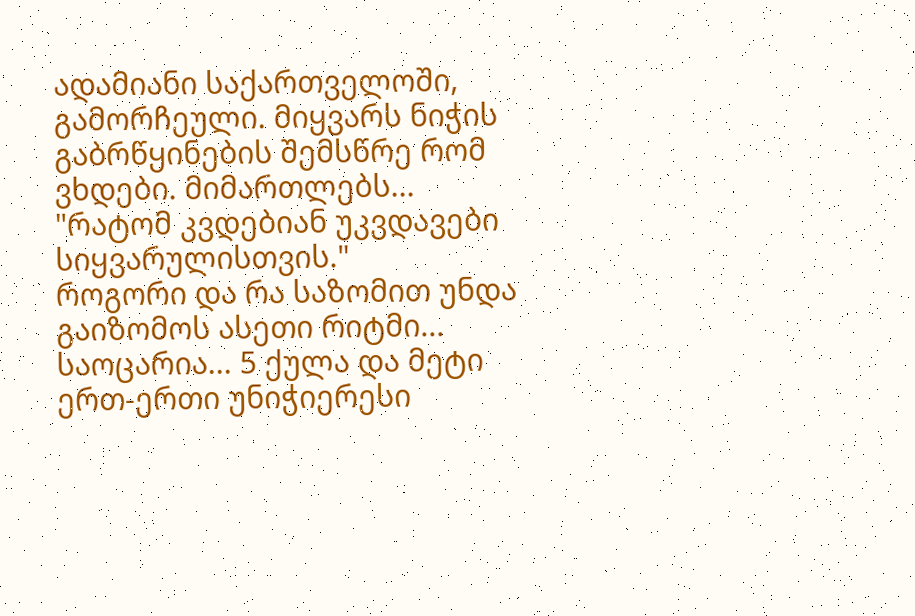ადამიანი საქართველოში, გამორჩეული. მიყვარს ნიჭის გაბრწყინების შემსწრე რომ ვხდები. მიმართლებს...
"რატომ კვდებიან უკვდავები სიყვარულისთვის."
როგორი და რა საზომით უნდა გაიზომოს ასეთი რიტმი...
საოცარია... 5 ქულა და მეტი
ერთ-ერთი უნიჭიერესი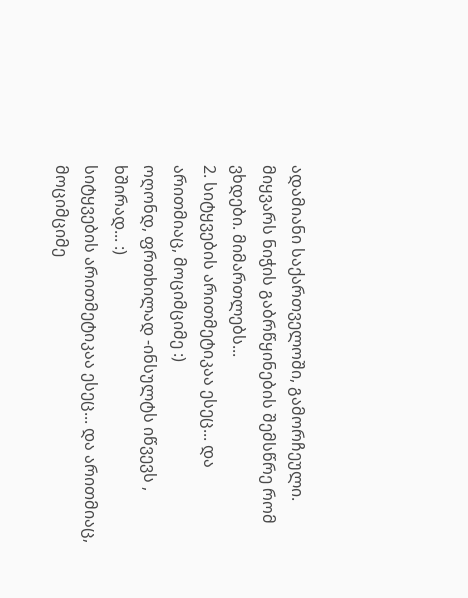ადამიანი საქართველოში, გამორჩეული. მიყვარს ნიჭის გაბრწყინების შემსწრე რომ ვხდები. მიმართლებს...
2. სიტყვების არითმეტიკაა ესეც... და არითმიაც, მოციმციმე :)
ოღონდ, ფრთხილად -ინსულტს იწვევს , ხშირად... :)
სიტყვების არითმეტიკაა ესეც... და არითმიაც, მოციმციმე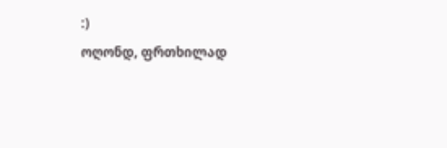:)
ოღონდ, ფრთხილად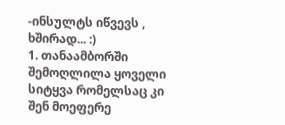-ინსულტს იწვევს , ხშირად... :)
1. თანაამბორში შემოღლილა ყოველი სიტყვა რომელსაც კი შენ მოეფერე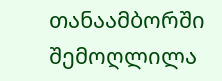თანაამბორში შემოღლილა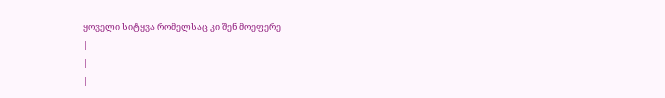ყოველი სიტყვა რომელსაც კი შენ მოეფერე
|
|
|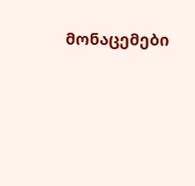მონაცემები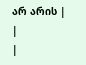არ არის |
|
|